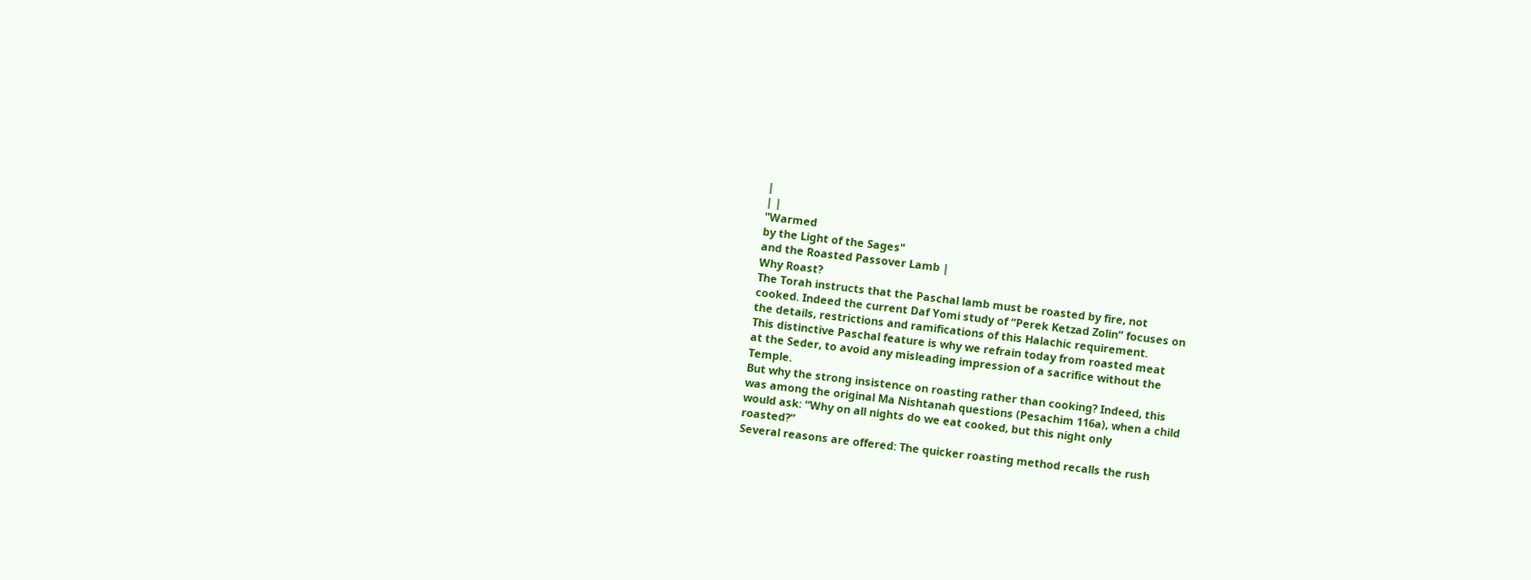|
| |
"Warmed
by the Light of the Sages"
and the Roasted Passover Lamb |
Why Roast?
The Torah instructs that the Paschal lamb must be roasted by fire, not
cooked. Indeed the current Daf Yomi study of “Perek Ketzad Zolin” focuses on
the details, restrictions and ramifications of this Halachic requirement.
This distinctive Paschal feature is why we refrain today from roasted meat
at the Seder, to avoid any misleading impression of a sacrifice without the
Temple.
But why the strong insistence on roasting rather than cooking? Indeed, this
was among the original Ma Nishtanah questions (Pesachim 116a), when a child
would ask: “Why on all nights do we eat cooked, but this night only
roasted?”
Several reasons are offered: The quicker roasting method recalls the rush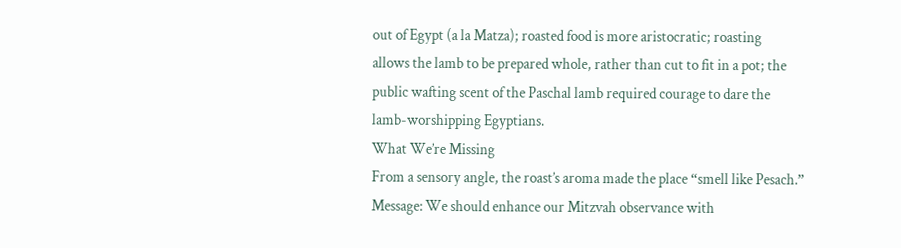out of Egypt (a la Matza); roasted food is more aristocratic; roasting
allows the lamb to be prepared whole, rather than cut to fit in a pot; the
public wafting scent of the Paschal lamb required courage to dare the
lamb-worshipping Egyptians.
What We’re Missing
From a sensory angle, the roast’s aroma made the place “smell like Pesach.”
Message: We should enhance our Mitzvah observance with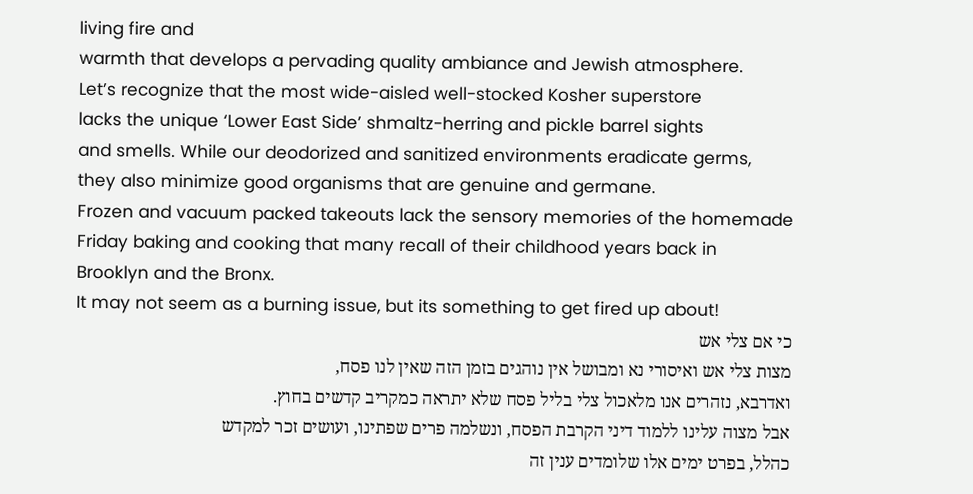living fire and
warmth that develops a pervading quality ambiance and Jewish atmosphere.
Let’s recognize that the most wide-aisled well-stocked Kosher superstore
lacks the unique ‘Lower East Side’ shmaltz-herring and pickle barrel sights
and smells. While our deodorized and sanitized environments eradicate germs,
they also minimize good organisms that are genuine and germane.
Frozen and vacuum packed takeouts lack the sensory memories of the homemade
Friday baking and cooking that many recall of their childhood years back in
Brooklyn and the Bronx.
It may not seem as a burning issue, but its something to get fired up about!
כי אם צלי אש
מצות צלי אש ואיסורי נא ומבושל אין נוהגים בזמן הזה שאין לנו פסח,
ואדרבא, נזהרים אנו מלאכול צלי בליל פסח שלא יתראה כמקריב קדשים בחוץ.
אבל מצוה עלינו ללמוד דיני הקרבת הפסח, ונשלמה פרים שפתינו, ועושים זכר למקדש
כהלל, בפרט ימים אלו שלומדים ענין זה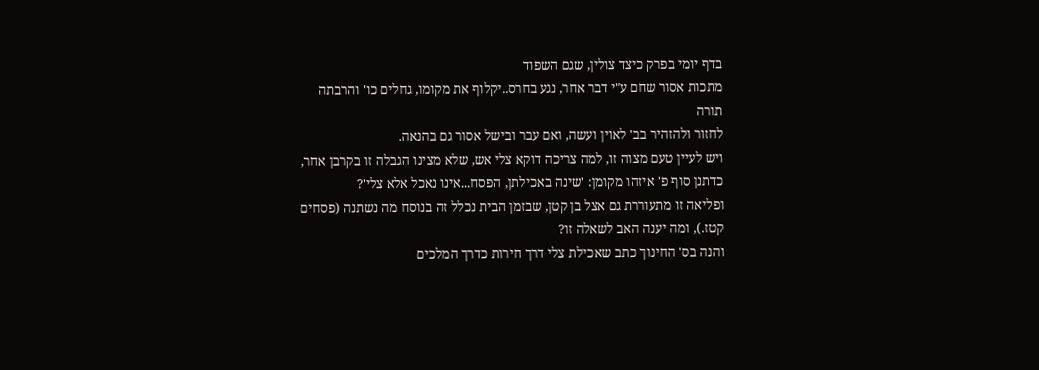בדף יומי בפרק כיצד צולין, שגם השפוד
מתכות אסור שחם ע"י דבר אחר, נגע בחרס..יקלוף את מקומו, גחלים כו' והרבתה תורה
לחזור ולהזהיר בב' לאוין ועשה, ואם עבר ובישל אסור גם בהנאה.
ויש לעיין טעם מצוה זו, למה צריכה דוקא צלי אש, שלא מצינו הגבלה זו בקרבן אחר,
כדתנן סוף פ' איזהו מקומן: 'שינה באכילתן, הפסח...אינו נאכל אלא צלי'?
ופליאה זו מתעוררת גם אצל בן קטן, שבזמן הבית נכלל זה בנוסח מה נשתנה (פסחים
קטז.), ומה יענה האב לשאלה זו?
והנה בס' החינוך כתב שאכילת צלי דרך חירות כדרך המלכים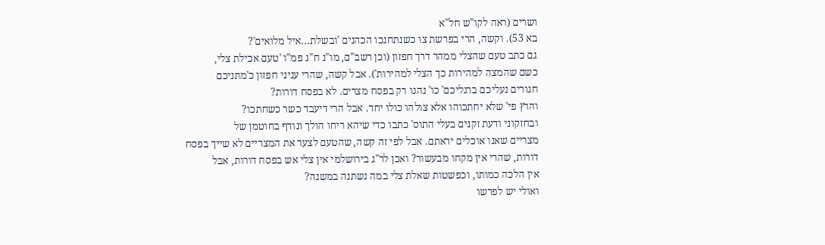ושרים (ראה לקו"ש חל"א
בא 53). וקשה, הרי בפרשת צו כשנתחנכו הכהנים 'ובשלת...איל מלואים'?
גם כתב טעם שהצלי ממהר דרך חפזון (וכן רשב"ם, מו"נ ח"ג פמ"ו 'טעם אכילת צלי,
כשם שהמצה למהירות כך הצלי למהירות'). אבל קשה, שהרי עניני חפזון כ'מתניכם
חגורים נעליכם ברגליכם' כו' נהגו רק בפסח מצרים. לא בפסח דורות?
והרץ פי' שלא יחתכוהו אלא צולהו כולו יחד. אבל הרי דיעבד כשר כשחתכו?
ובחזקוני ודעת זקנים בעלי התוס' כתבו כדי שיהא ריחו הולך ונודף בחוטמן של
מצריים שאנו אוכלים יראתם. אבל לפי זה קשה, שהטעם לצער את המצריים לא שייך בפסח
דורות, שהרי אין מקחו מבעשור? ואכן לר"ג בירושלמי אין צלי אש בפסח דורות, אבל
אין הלכה כמותו, וכפשטות שאלת צלי במה נשתנה במשנה?
ואולי יש לפרשו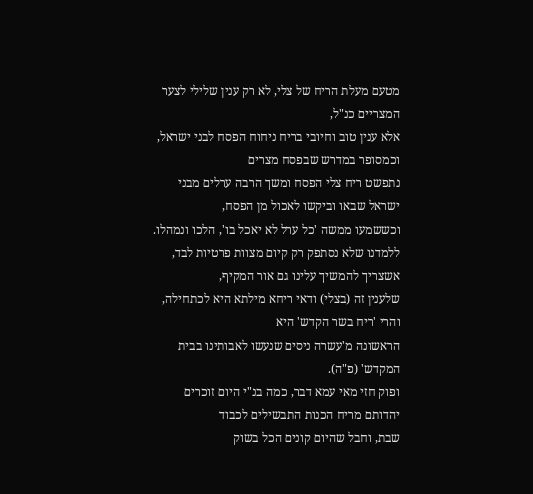מטעם מעלת הריח של צלי, לא רק ענין שלילי לצער המצריים כנ"ל,
אלא ענין טוב וחיובי בריח ניחוח הפסח לבני ישראל, וכמסופר במדרש שבפסח מצרים
נתפשט ריח צלי הפסח ומשך הרבה ערלים מבני ישראל שבאו וביקשו לאכול מן הפסח,
וכששמעו ממשה 'כל ערל לא יאכל בו', הלכו ונמהלו.
ללמדנו שלא נסתפק רק קיום מצוות פרטיות לבד, אשצריך להמשיך עלינו גם אור המקיף,
שלענין זה (בצלי) ודאי ריחא מילתא היא לכתחילה, והרי 'ריח בשר הקדש' היא
הראשונה מ'עשרה ניסים שנעשו לאבותינו בבית המקדש' (פ"ה).
ופוק חזי מאי עמא דבר, כמה בנ"י היום זוכרים יהדותם מריח הכנות התבשילים לכבוד
שבת, וחבל שהיום קונים הכל בשוק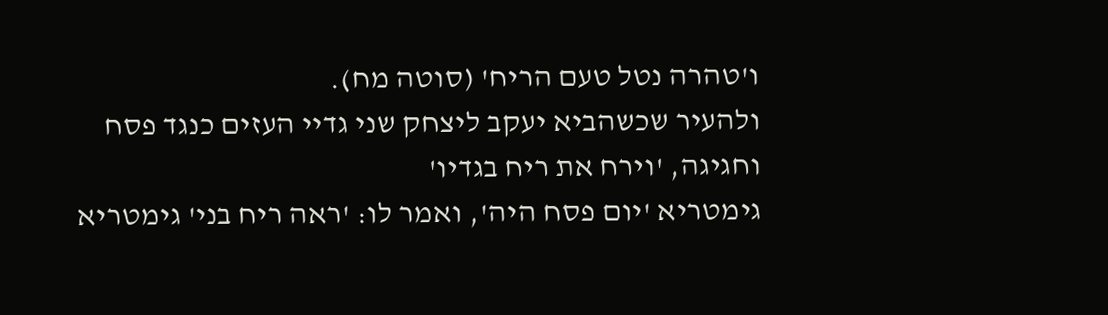ו'טהרה נטל טעם הריח' (סוטה מח).
ולהעיר שכשהביא יעקב ליצחק שני גדיי העזים כנגד פסח וחגיגה, 'וירח את ריח בגדיו'
גימטריא 'יום פסח היה', ואמר לו: 'ראה ריח בני' גימטריא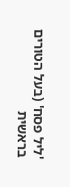'ליל פסח' (בעל הטורים
בראשית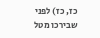כז, כז) לפני שבירכו מטל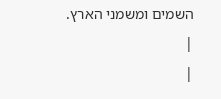השמים ומשמני הארץ.
|
|